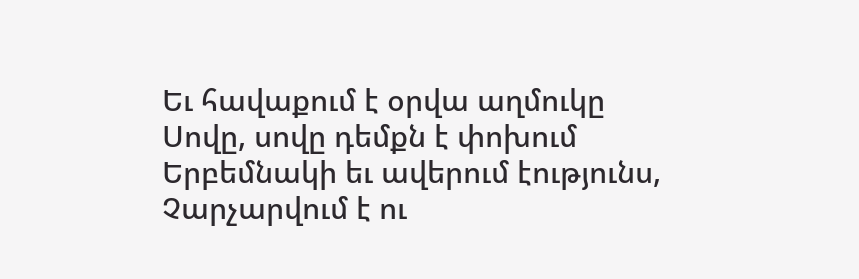Եւ հավաքում է օրվա աղմուկը
Սովը, սովը դեմքն է փոխում
Երբեմնակի եւ ավերում էությունս,
Չարչարվում է ու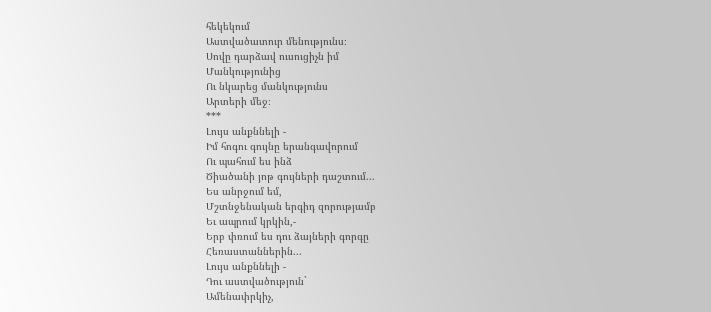հեկեկում
Աստվածատուր մենությունս։
Սովը դարձավ ուսուցիչն իմ
Մանկությունից
Ու նկարեց մանկությունս
Արտերի մեջ։
***
Լույս անքննելի -
Իմ հոգու գույնը երանգավորում
Ու պահում ես ինձ
Ծիածանի յոթ գույների դաշտում...
Ես անրջում եմ,
Մշտնջենական երգիդ զորությամբ
Եւ ապրում կրկին,-
Երբ փռում ես դու ձայների գորգը
Հեռաստաններին...
Լույս անքննելի -
Դու աստվածություն`
Ամենափրկիչ,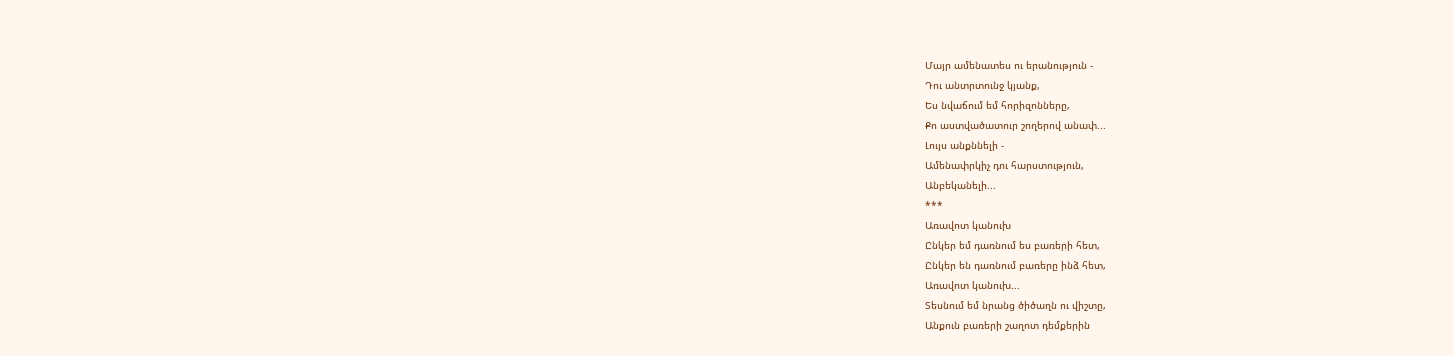Մայր ամենատես ու երանություն -
Դու անտրտունջ կյանք,
Ես նվաճում եմ հորիզոնները,
Քո աստվածատուր շողերով անափ...
Լույս անքննելի -
Ամենափրկիչ դու հարստություն,
Անբեկանելի...
***
Առավոտ կանուխ
Ընկեր եմ դառնում ես բառերի հետ,
Ընկեր են դառնում բառերը ինձ հետ,
Առավոտ կանուխ...
Տեսնում եմ նրանց ծիծաղն ու վիշտը,
Անքուն բառերի շաղոտ դեմքերին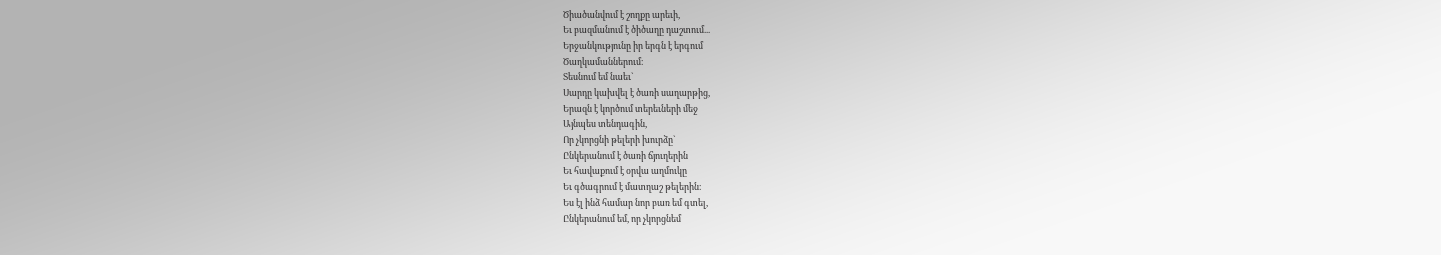Ծիածանվում է շողքը արեւի,
Եւ բազմանում է ծիծաղը դաշտում...
Երջանկությունը իր երգն է երգում
Ծաղկամաններում։
Տեսնում եմ նաեւ`
Սարդը կախվել է ծառի սաղարթից,
Երազն է կործում տերեւների մեջ
Այնպես տենդագին,
Որ չկորցնի թելերի խուրձը`
Ընկերանում է ծառի ճյուղերին
Եւ հավաքում է օրվա աղմուկը
Եւ գծագրում է մատղաշ թելերին։
Ես էլ ինձ համար նոր բառ եմ գտել,
Ընկերանում եմ, որ չկորցնեմ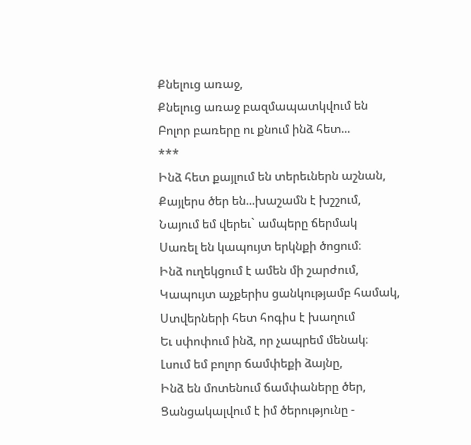Քնելուց առաջ,
Քնելուց առաջ բազմապատկվում են
Բոլոր բառերը ու քնում ինձ հետ...
***
Ինձ հետ քայլում են տերեւներն աշնան,
Քայլերս ծեր են...խաշամն է խշշում,
Նայում եմ վերեւ` ամպերը ճերմակ
Սառել են կապույտ երկնքի ծոցում։
Ինձ ուղեկցում է ամեն մի շարժում,
Կապույտ աչքերիս ցանկությամբ համակ,
Ստվերների հետ հոգիս է խաղում
Եւ սփոփում ինձ, որ չապրեմ մենակ։
Լսում եմ բոլոր ճամփեքի ձայնը,
Ինձ են մոտենում ճամփաները ծեր,
Ցանցակալվում է իմ ծերությունը -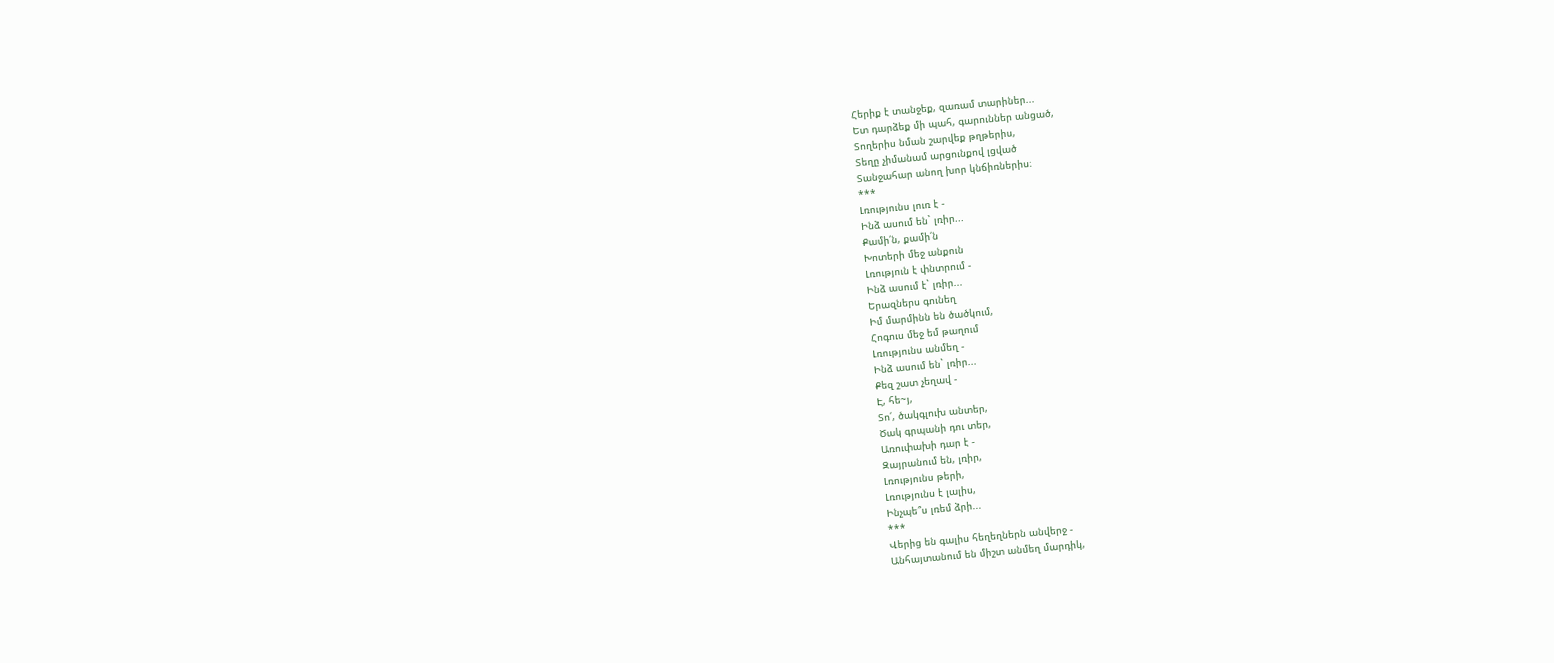Հերիք է տանջեք, զառամ տարիներ...
Ետ դարձեք մի պահ, գարուններ անցած,
Տողերիս նման շարվեք թղթերիս,
Տեղը չիմանամ արցունքով լցված
Տանջահար անող խոր կնճիռներիս։
***
Լռությունս լուռ է -
Ինձ ասում են` լռիր...
Քամի՛ն, քամի՛ն
Խոտերի մեջ անքուն
Լռություն է փնտրում -
Ինձ ասում է` լռիր...
Երազներս գունեղ
Իմ մարմինն են ծածկում,
Հոգուս մեջ եմ թաղում
Լռությունս անմեղ -
Ինձ ասում են` լռիր...
Քեզ շատ չեղավ -
Է, հե~յ,
Տո՛, ծակգլուխ անտեր,
Ծակ գրպանի դու տեր,
Առուփախի դար է -
Զայրանում են, լռիր,
Լռությունս թերի,
Լռությունս է լալիս,
Ինչպե՞ս լռեմ ձրի...
***
Վերից են գալիս հեղեղներն անվերջ -
Անհայտանում են միշտ անմեղ մարդիկ,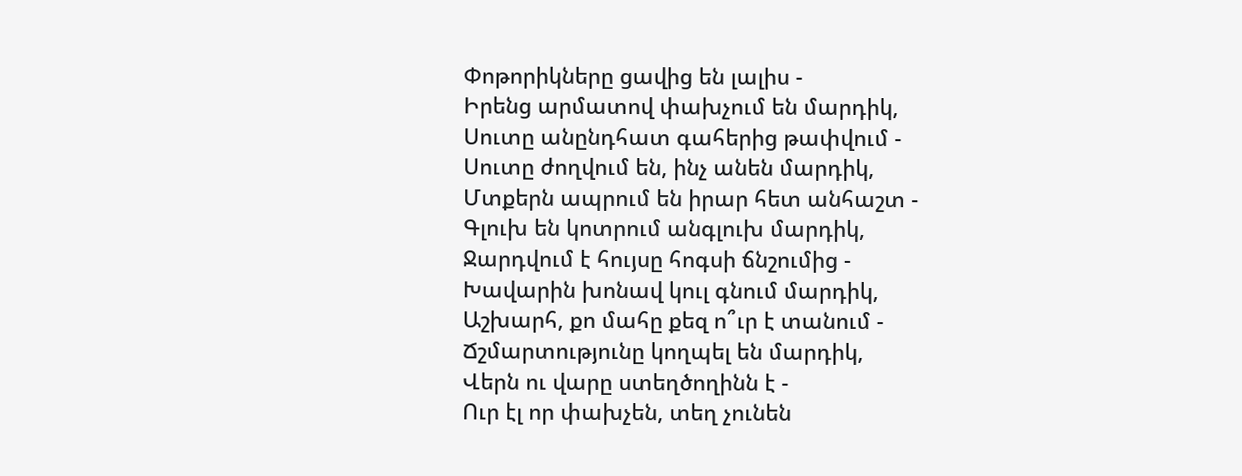Փոթորիկները ցավից են լալիս -
Իրենց արմատով փախչում են մարդիկ,
Սուտը անընդհատ գահերից թափվում -
Սուտը ժողվում են, ինչ անեն մարդիկ,
Մտքերն ապրում են իրար հետ անհաշտ -
Գլուխ են կոտրում անգլուխ մարդիկ,
Ջարդվում է հույսը հոգսի ճնշումից -
Խավարին խոնավ կուլ գնում մարդիկ,
Աշխարհ, քո մահը քեզ ո՞ւր է տանում -
Ճշմարտությունը կողպել են մարդիկ,
Վերն ու վարը ստեղծողինն է -
Ուր էլ որ փախչեն, տեղ չունեն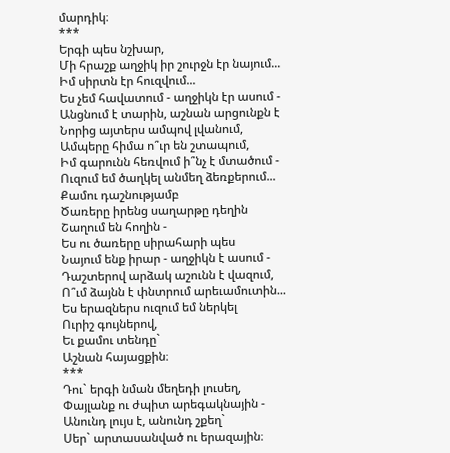մարդիկ։
***
Երգի պես նշխար,
Մի հրաշք աղջիկ իր շուրջն էր նայում...
Իմ սիրտն էր հուզվում...
Ես չեմ հավատում - աղջիկն էր ասում -
Անցնում է տարին, աշնան արցունքն է
Նորից այտերս ամպով լվանում,
Ամպերը հիմա ո՞ւր են շտապում,
Իմ գարունն հեռվում ի՞նչ է մտածում -
Ուզում եմ ծաղկել անմեղ ձեռքերում...
Քամու դաշնությամբ
Ծառերը իրենց սաղարթը դեղին
Շաղում են հողին -
Ես ու ծառերը սիրահարի պես
Նայում ենք իրար - աղջիկն է ասում -
Դաշտերով արձակ աշունն է վազում,
Ո՞ւմ ձայնն է փնտրում արեւամուտին...
Ես երազներս ուզում եմ ներկել
Ուրիշ գույներով,
Եւ քամու տենդը`
Աշնան հայացքին։
***
Դու` երգի նման մեղեդի լուսեղ,
Փայլանք ու ժպիտ արեգակնային -
Անունդ լույս է, անունդ շքեղ`
Սեր` արտասանված ու երազային։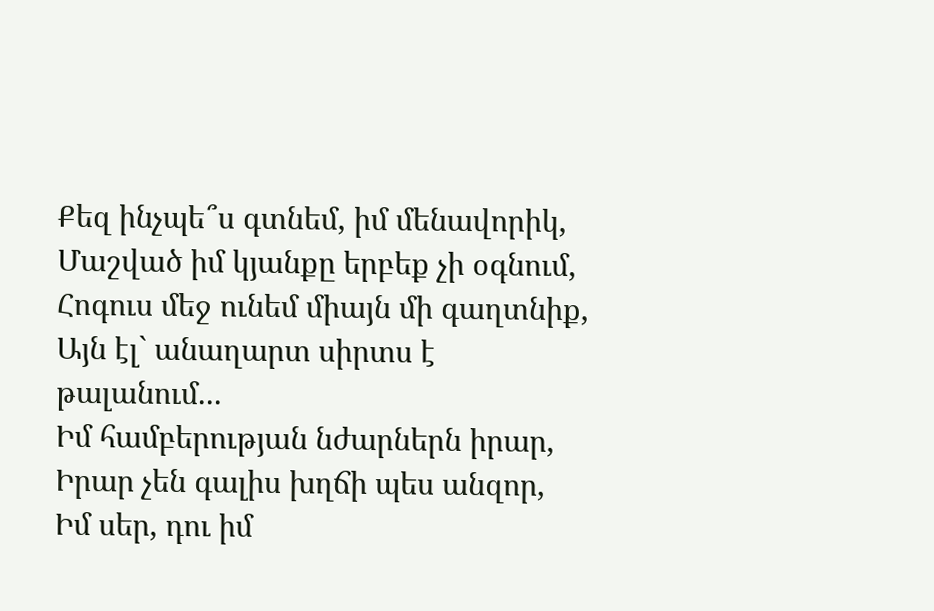Քեզ ինչպե՞ս գտնեմ, իմ մենավորիկ,
Մաշված իմ կյանքը երբեք չի օգնում,
Հոգուս մեջ ունեմ միայն մի գաղտնիք,
Այն էլ` անաղարտ սիրտս է թալանում...
Իմ համբերության նժարներն իրար,
Իրար չեն գալիս խղճի պես անզոր,
Իմ սեր, դու իմ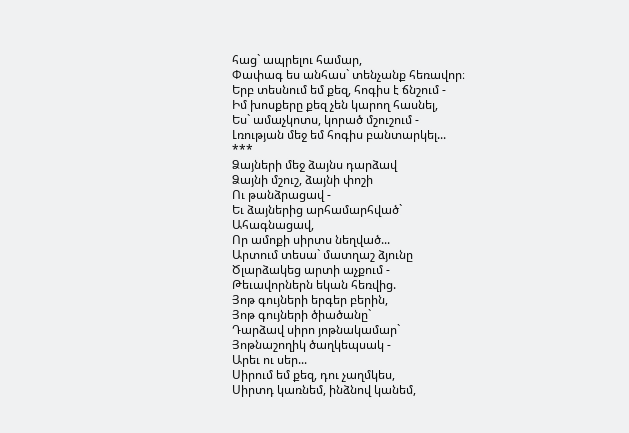հաց` ապրելու համար,
Փափագ ես անհաս` տենչանք հեռավոր։
Երբ տեսնում եմ քեզ, հոգիս է ճնշում -
Իմ խոսքերը քեզ չեն կարող հասնել,
Ես` ամաչկոտս, կորած մշուշում -
Լռության մեջ եմ հոգիս բանտարկել...
***
Ձայների մեջ ձայնս դարձավ
Ձայնի մշուշ, ձայնի փոշի
Ու թանձրացավ -
Եւ ձայներից արհամարհված`
Ահագնացավ,
Որ ամոքի սիրտս նեղված...
Արտում տեսա` մատղաշ ձյունը
Ծլարձակեց արտի աչքում -
Թեւավորներն եկան հեռվից.
Յոթ գույների երգեր բերին,
Յոթ գույների ծիածանը`
Դարձավ սիրո յոթնակամար`
Յոթնաշողիկ ծաղկեպսակ -
Արեւ ու սեր...
Սիրում եմ քեզ, դու չաղմկես,
Սիրտդ կառնեմ, ինձնով կանեմ,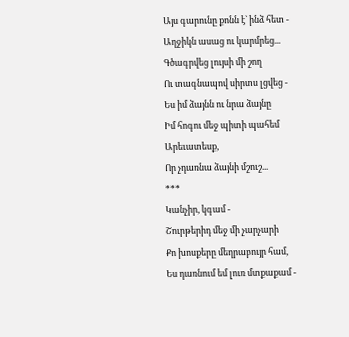Այս գարունը քոնն է` ինձ հետ -
Աղջիկն ասաց ու կարմրեց...
Գծագրվեց լույսի մի շող
Ու տագնապով սիրտս լցվեց -
Ես իմ ձայնն ու նրա ձայնը
Իմ հոգու մեջ պիտի պահեմ
Արեւատեսք,
Որ չդառնա ձայնի մշուշ...
***
Կանչիր, կգամ -
Շուրթերիդ մեջ մի չարչարի
Քո խոսքերը մեղրաբույր համ,
Ես դառնում եմ լուռ մտքաքամ -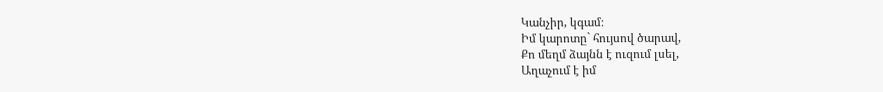Կանչիր, կգամ։
Իմ կարոտը` հույսով ծարավ,
Քո մեղմ ձայնն է ուզում լսել,
Աղաչում է իմ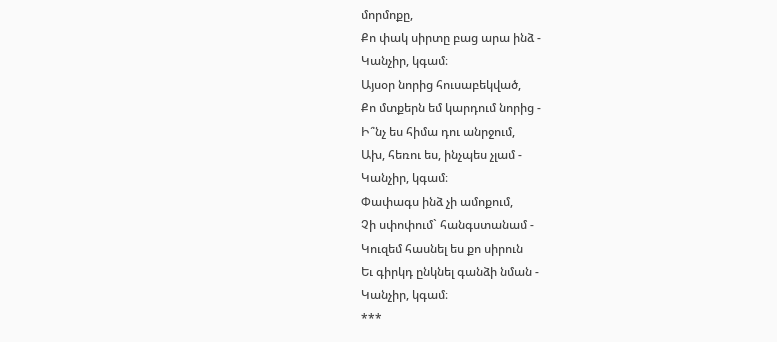մորմոքը,
Քո փակ սիրտը բաց արա ինձ -
Կանչիր, կգամ։
Այսօր նորից հուսաբեկված,
Քո մտքերն եմ կարդում նորից -
Ի՞նչ ես հիմա դու անրջում,
Ախ, հեռու ես, ինչպես չլամ -
Կանչիր, կգամ։
Փափագս ինձ չի ամոքում,
Չի սփոփում` հանգստանամ -
Կուզեմ հասնել ես քո սիրուն
Եւ գիրկդ ընկնել գանձի նման -
Կանչիր, կգամ։
***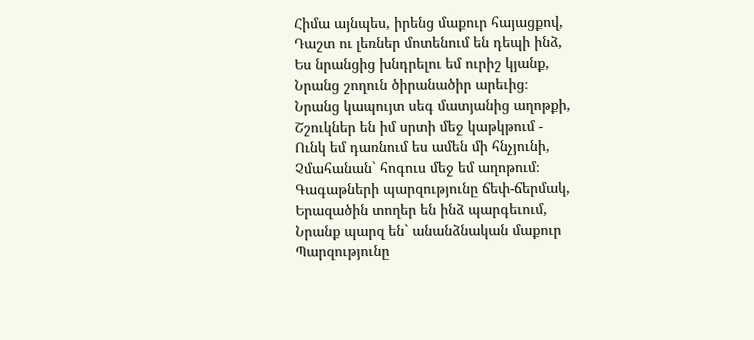Հիմա այնպես, իրենց մաքուր հայացքով,
Դաշտ ու լեռներ մոտենում են դեպի ինձ,
Ես նրանցից խնդրելու եմ ուրիշ կյանք,
Նրանց շողուն ծիրանածիր արեւից։
Նրանց կապույտ սեգ մատյանից աղոթքի,
Շշուկներ են իմ սրտի մեջ կաթկթում -
Ունկ եմ դառնում ես ամեն մի հնչյունի,
Չմահանան` հոգուս մեջ եմ աղոթում։
Գագաթների պարզությունը ճեփ-ճերմակ,
Երազածին տողեր են ինձ պարգեւում,
Նրանք պարզ են` անանձնական մաքուր
Պարզությունը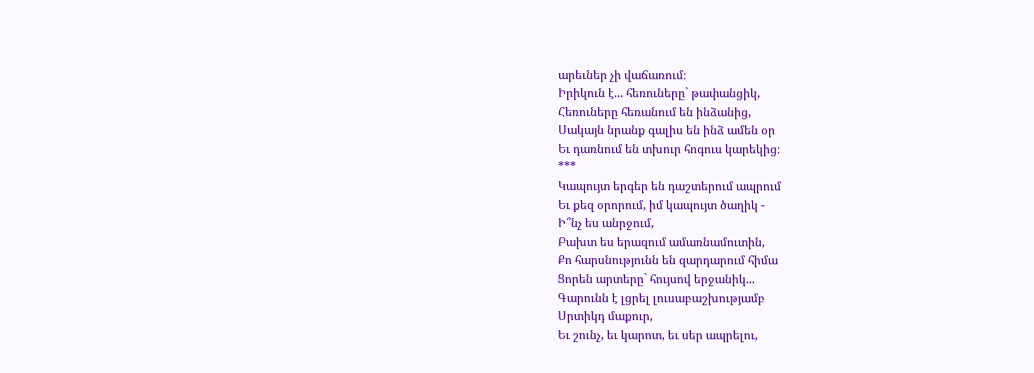արեւներ չի վաճառում։
Իրիկուն է... հեռուները` թափանցիկ,
Հեռուները հեռանում են ինձանից,
Սակայն նրանք գալիս են ինձ ամեն օր
Եւ դառնում են տխուր հոգուս կարեկից։
***
Կապույտ երգեր են դաշտերում ապրում
Եւ քեզ օրորում, իմ կապույտ ծաղիկ -
Ի՞նչ ես անրջում,
Բախտ ես երազում ամառնամուտին,
Քո հարսնությունն են զարդարում հիմա
Ցորեն արտերը` հույսով երջանիկ...
Գարունն է լցրել լուսաբաշխությամբ
Սրտիկդ մաքուր,
Եւ շունչ, եւ կարոտ, եւ սեր ապրելու,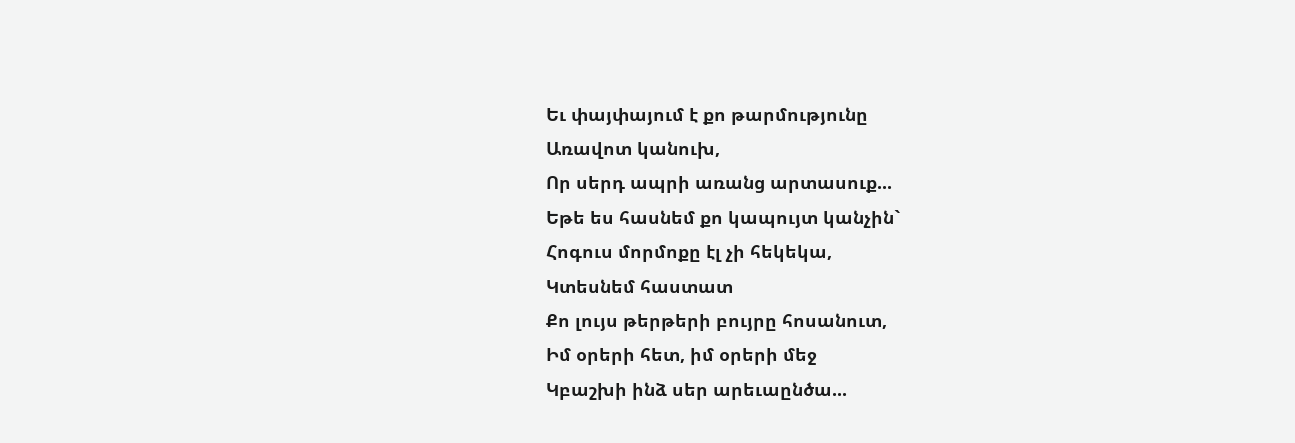Եւ փայփայում է քո թարմությունը
Առավոտ կանուխ,
Որ սերդ ապրի առանց արտասուք...
Եթե ես հասնեմ քո կապույտ կանչին`
Հոգուս մորմոքը էլ չի հեկեկա,
Կտեսնեմ հաստատ
Քո լույս թերթերի բույրը հոսանուտ,
Իմ օրերի հետ, իմ օրերի մեջ
Կբաշխի ինձ սեր արեւաընծա...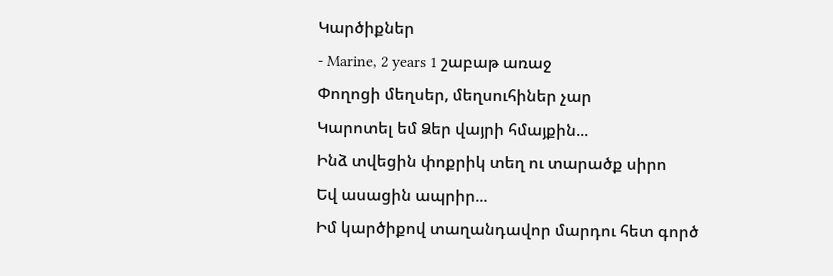Կարծիքներ
- Marine, 2 years 1 շաբաթ առաջ
Փողոցի մեղսեր, մեղսուհիներ չար
Կարոտել եմ Ձեր վայրի հմայքին...
Ինձ տվեցին փոքրիկ տեղ ու տարածք սիրո
Եվ ասացին ապրիր...
Իմ կարծիքով տաղանդավոր մարդու հետ գործ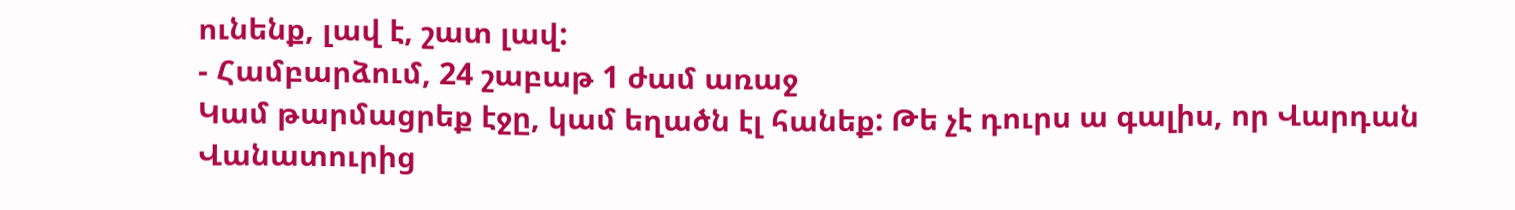ունենք, լավ է, շատ լավ:
- Համբարձում, 24 շաբաթ 1 ժամ առաջ
Կամ թարմացրեք էջը, կամ եղածն էլ հանեք: Թե չէ դուրս ա գալիս, որ Վարդան Վանատուրից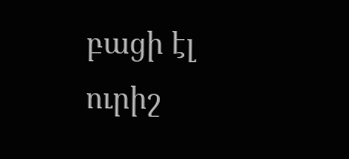բացի էլ ուրիշ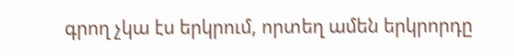գրող չկա էս երկրում, որտեղ ամեն երկրորդը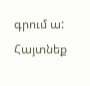գրում ա:
Հայտնեք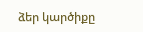ձեր կարծիքը